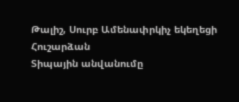Թալիշ, Սուրբ Ամենափրկիչ եկեղեցի
Հուշարձան
Տիպային անվանումը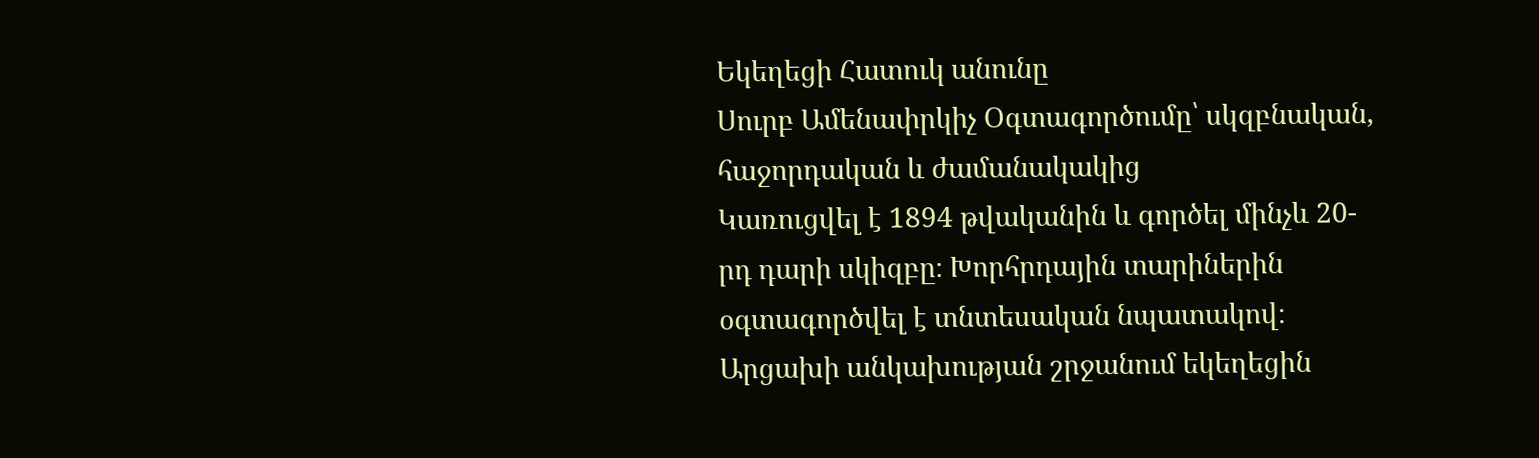Եկեղեցի Հատուկ անունը
Սուրբ Ամենափրկիչ Օգտագործումը՝ սկզբնական, հաջորդական և ժամանակակից
Կառուցվել է 1894 թվականին և գործել մինչև 20-րդ դարի սկիզբը։ Խորհրդային տարիներին օգտագործվել է տնտեսական նպատակով։ Արցախի անկախության շրջանում եկեղեցին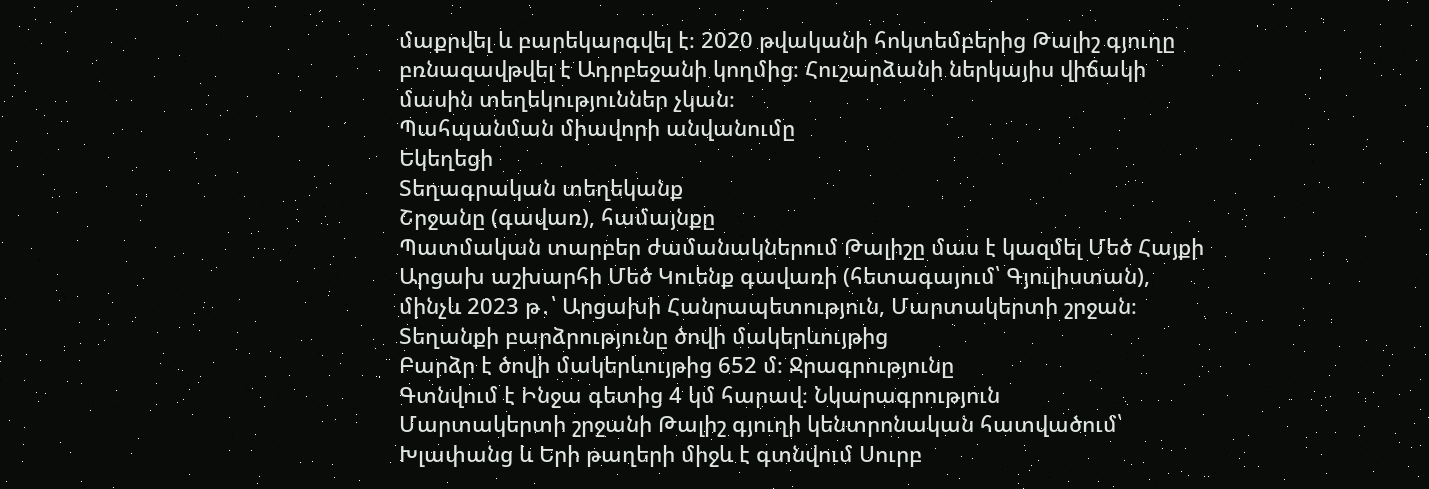մաքրվել և բարեկարգվել է։ 2020 թվականի հոկտեմբերից Թալիշ գյուղը բռնազավթվել է Ադրբեջանի կողմից։ Հուշարձանի ներկայիս վիճակի մասին տեղեկություններ չկան։
Պահպանման միավորի անվանումը
Եկեղեցի
Տեղագրական տեղեկանք
Շրջանը (գավառ), համայնքը
Պատմական տարբեր ժամանակներում Թալիշը մաս է կազմել Մեծ Հայքի Արցախ աշխարհի Մեծ Կուենք գավառի (հետագայում՝ Գյուլիստան), մինչև 2023 թ․՝ Արցախի Հանրապետություն, Մարտակերտի շրջան։
Տեղանքի բարձրությունը ծովի մակերևույթից
Բարձր է ծովի մակերևույթից 652 մ։ Ջրագրությունը
Գտնվում է Ինջա գետից 4 կմ հարավ։ Նկարագրություն
Մարտակերտի շրջանի Թալիշ գյուղի կենտրոնական հատվածում՝ Խլափանց և Երի թաղերի միջև է գտնվում Սուրբ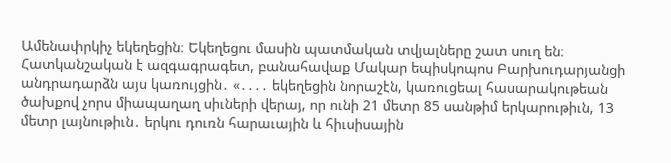Ամենափրկիչ եկեղեցին։ Եկեղեցու մասին պատմական տվյալները շատ սուղ են։ Հատկանշական է ազգագրագետ, բանահավաք Մակար եպիսկոպոս Բարխուդարյանցի անդրադարձն այս կառույցին․ «․․․․ եկեղեցին նորաշէն, կառուցեալ հասարակութեան ծախքով չորս միապաղաղ սիւների վերայ, որ ունի 21 մետր 85 սանթիմ երկարութիւն, 13 մետր լայնութիւն․ երկու դուռն հարաւային և հիւսիսային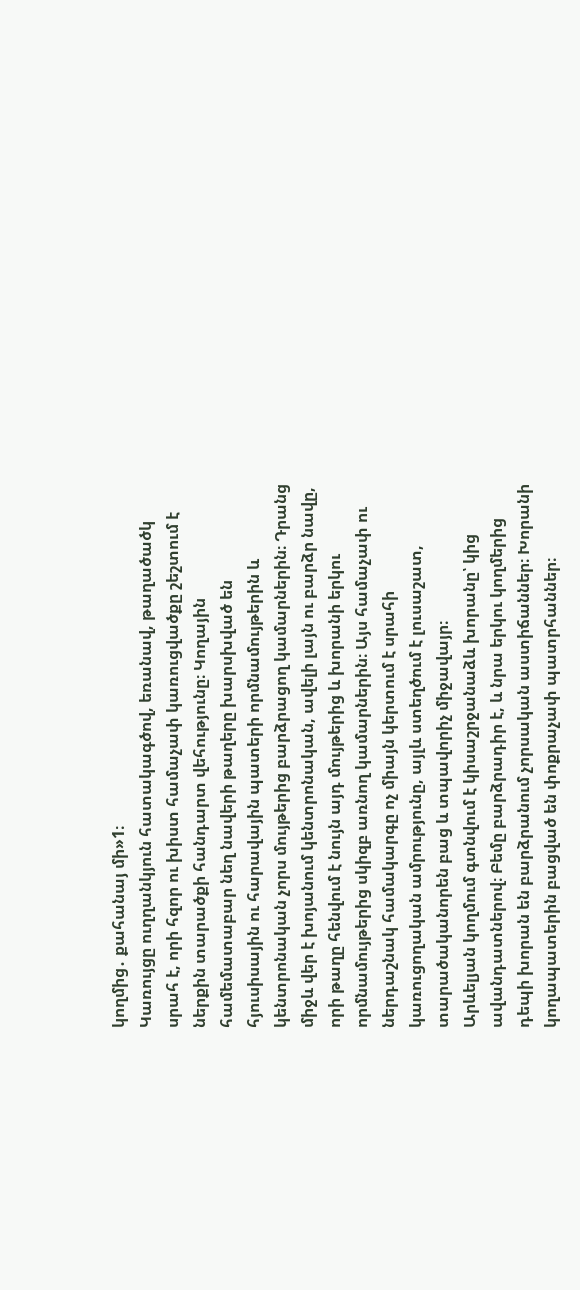կողմից․ քահանայ մի»1։
Կառույցը ուղղանկյուն հատակագծով, եռանավ, թաղածածկ սրահ է, որի հզոր ու խիստ համաչափ կառուցվածքը շեշտում է ներքին տարածքի հանդարտ վեհությունը։ Կողային համեմատաբար նեղ նավերի թաղերը խարսխված են հյուսիսային ու հարավային պատերի որմնամույթերին և կենտրոնական չորս մույթերից բարձրացող կամարներին։ Դրանց միջև վեր է խոյանում կենտրոնական, ավելի լայն ու բարձր նավը, որի թաղը հենվում է նույն այդ մույթերից և խորանի երկու որմնամույթերից սկիզբ առնող կամարներին։ Այս համաչափ ու ներդաշնակ համակարգը ոչ միայն կերտում է սրահի կառուցողական ամրությունը, այլև ստեղծում է լուսաշատ, տարածականորեն բաց և տպավորիչ միջավայր։
Արևելյան կողմում գտնվում է կիսաշրջանաձև խորանը՝ կից ավանդատներով։ Բեմը բարձրադիր է, և նրա երկու կողմերից դեպի խորան են բարձրանում չորսական աստիճաններ։ Խորանի կողապատերին բացված են փոքրաչափ պատրհաններ։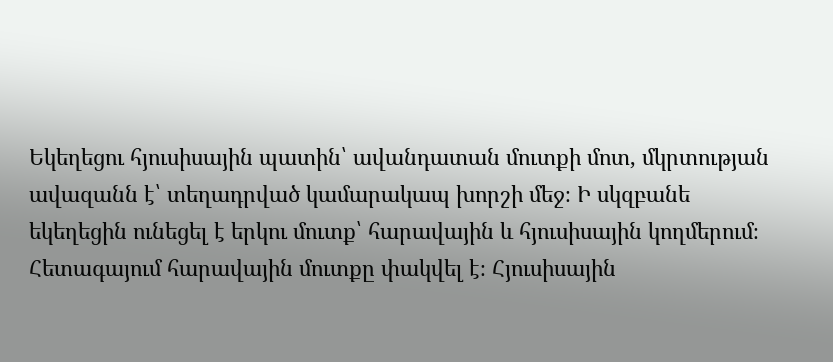Եկեղեցու հյուսիսային պատին՝ ավանդատան մուտքի մոտ, մկրտության ավազանն է՝ տեղադրված կամարակապ խորշի մեջ։ Ի սկզբանե եկեղեցին ունեցել է երկու մուտք՝ հարավային և հյուսիսային կողմերում։ Հետագայում հարավային մուտքը փակվել է։ Հյուսիսային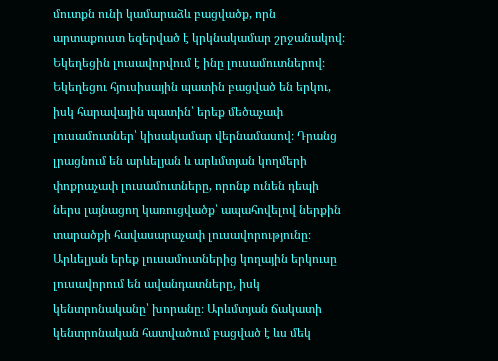մուտքն ունի կամարաձև բացվածք, որն արտաքուստ եզերված է կրկնակամար շրջանակով։ Եկեղեցին լուսավորվում է ինը լուսամուտներով։ Եկեղեցու հյուսիսային պատին բացված են երկու, իսկ հարավային պատին՝ երեք մեծաչափ լուսամուտներ՝ կիսակամար վերնամասով։ Դրանց լրացնում են արևելյան և արևմտյան կողմերի փոքրաչափ լուսամուտները, որոնք ունեն դեպի ներս լայնացող կառուցվածք՝ ապահովելով ներքին տարածքի հավասարաչափ լուսավորությունը։ Արևելյան երեք լուսամուտներից կողային երկուսը լուսավորում են ավանդատները, իսկ կենտրոնականը՝ խորանը։ Արևմտյան ճակատի կենտրոնական հատվածում բացված է ևս մեկ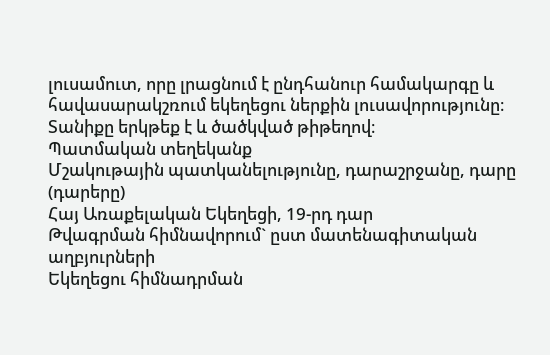լուսամուտ, որը լրացնում է ընդհանուր համակարգը և հավասարակշռում եկեղեցու ներքին լուսավորությունը։ Տանիքը երկթեք է և ծածկված թիթեղով։
Պատմական տեղեկանք
Մշակութային պատկանելությունը, դարաշրջանը, դարը (դարերը)
Հայ Առաքելական Եկեղեցի, 19-րդ դար
Թվագրման հիմնավորում` ըստ մատենագիտական աղբյուրների
Եկեղեցու հիմնադրման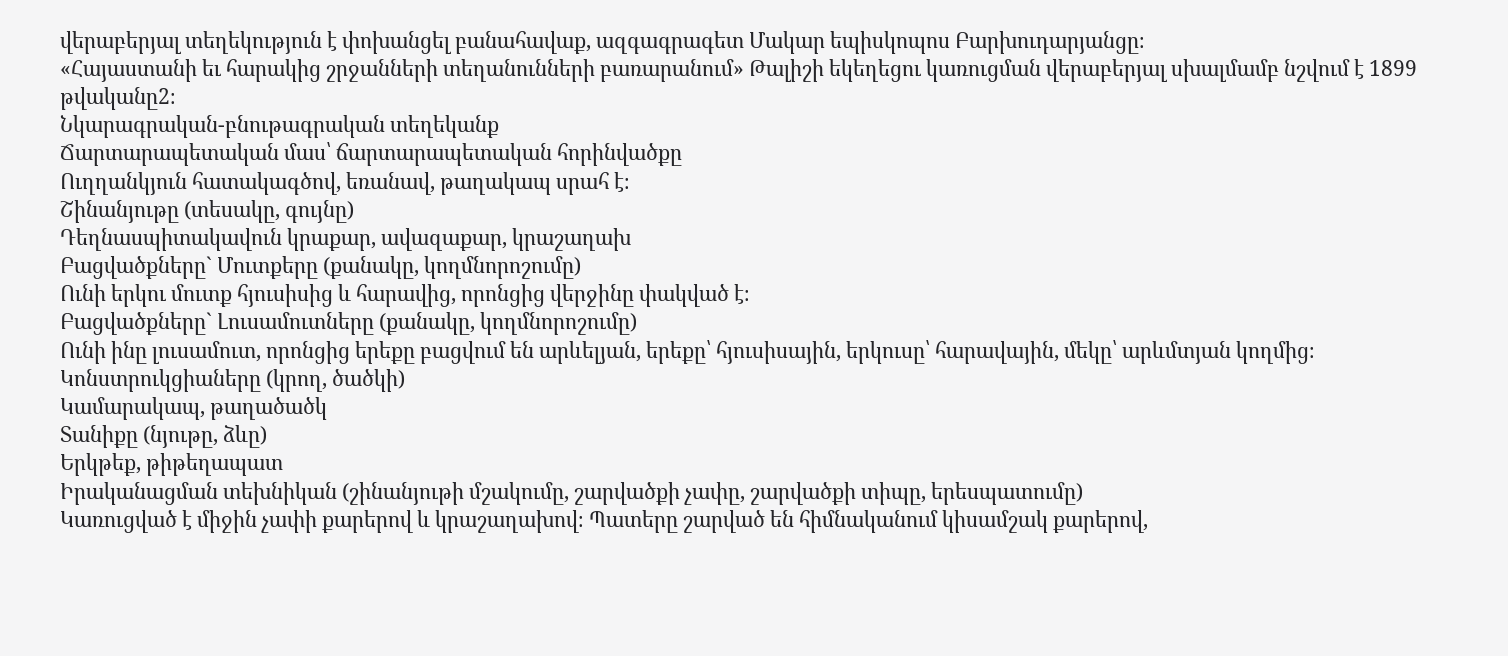վերաբերյալ տեղեկություն է փոխանցել բանահավաք, ազգագրագետ Մակար եպիսկոպոս Բարխուդարյանցը։
«Հայաստանի եւ հարակից շրջանների տեղանունների բառարանում» Թալիշի եկեղեցու կառուցման վերաբերյալ սխալմամբ նշվում է 1899 թվականը2։
Նկարագրական-բնութագրական տեղեկանք
Ճարտարապետական մաս՝ ճարտարապետական հորինվածքը
Ուղղանկյուն հատակագծով, եռանավ, թաղակապ սրահ է։
Շինանյութը (տեսակը, գույնը)
Դեղնասպիտակավուն կրաքար, ավազաքար, կրաշաղախ
Բացվածքները` Մուտքերը (քանակը, կողմնորոշումը)
Ունի երկու մուտք հյուսիսից և հարավից, որոնցից վերջինը փակված է։
Բացվածքները` Լուսամուտները (քանակը, կողմնորոշումը)
Ունի ինը լուսամուտ, որոնցից երեքը բացվում են արևելյան, երեքը՝ հյուսիսային, երկուսը՝ հարավային, մեկը՝ արևմտյան կողմից։
Կոնստրուկցիաները (կրող, ծածկի)
Կամարակապ, թաղածածկ
Տանիքը (նյութը, ձևը)
Երկթեք, թիթեղապատ
Իրականացման տեխնիկան (շինանյութի մշակումը, շարվածքի չափը, շարվածքի տիպը, երեսպատումը)
Կառուցված է միջին չափի քարերով և կրաշաղախով։ Պատերը շարված են հիմնականում կիսամշակ քարերով,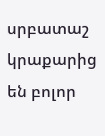սրբատաշ կրաքարից են բոլոր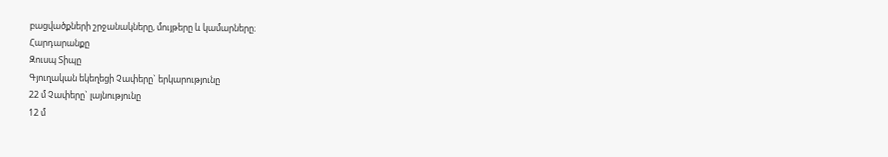բացվածքների շրջանակները, մույթերը և կամարները։
Հարդարանքը
Զուսպ Տիպը
Գյուղական եկեղեցի Չափերը` երկարությունը
22 մ Չափերը` լայնությունը
12 մ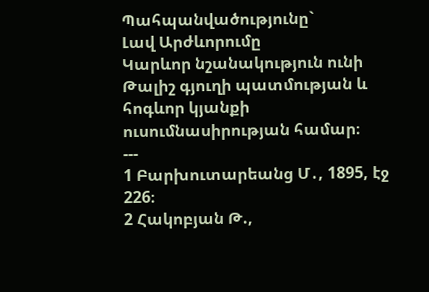Պահպանվածությունը`
Լավ Արժևորումը
Կարևոր նշանակություն ունի Թալիշ գյուղի պատմության և հոգևոր կյանքի ուսումնասիրության համար։
---
1 Բարխուտարեանց Մ․, 1895, էջ 226։
2 Հակոբյան Թ.,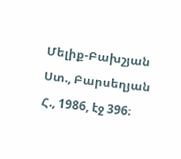Մելիք-Բախշյան Ստ., Բարսեղյան Հ., 1986, էջ 396։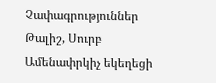Չափագրություններ
Թալիշ, Սուրբ Ամենափրկիչ եկեղեցի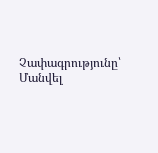Չափագրությունը՝ Մանվել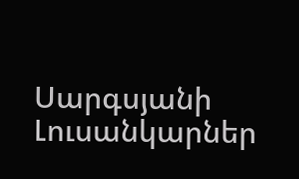Սարգսյանի
Լուսանկարներ